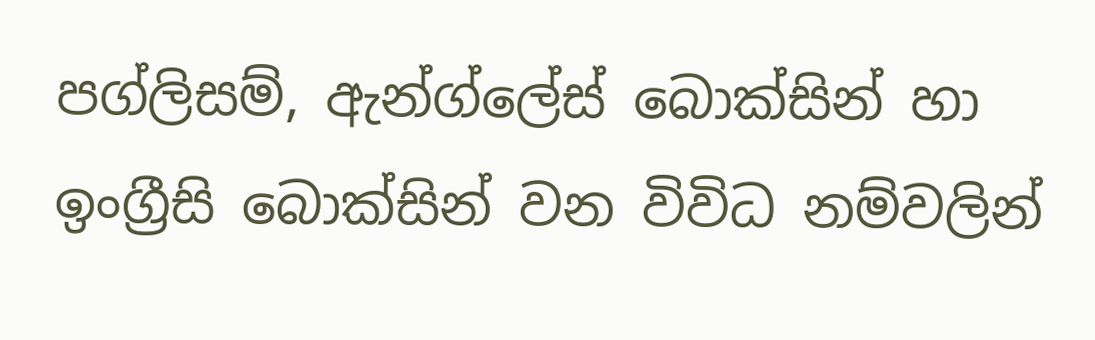පග්ලිසම්, ඇන්ග්ලේස් බොක්සින් හා ඉංග්‍රීසි බොක්සින් වන විවිධ නම්වලින්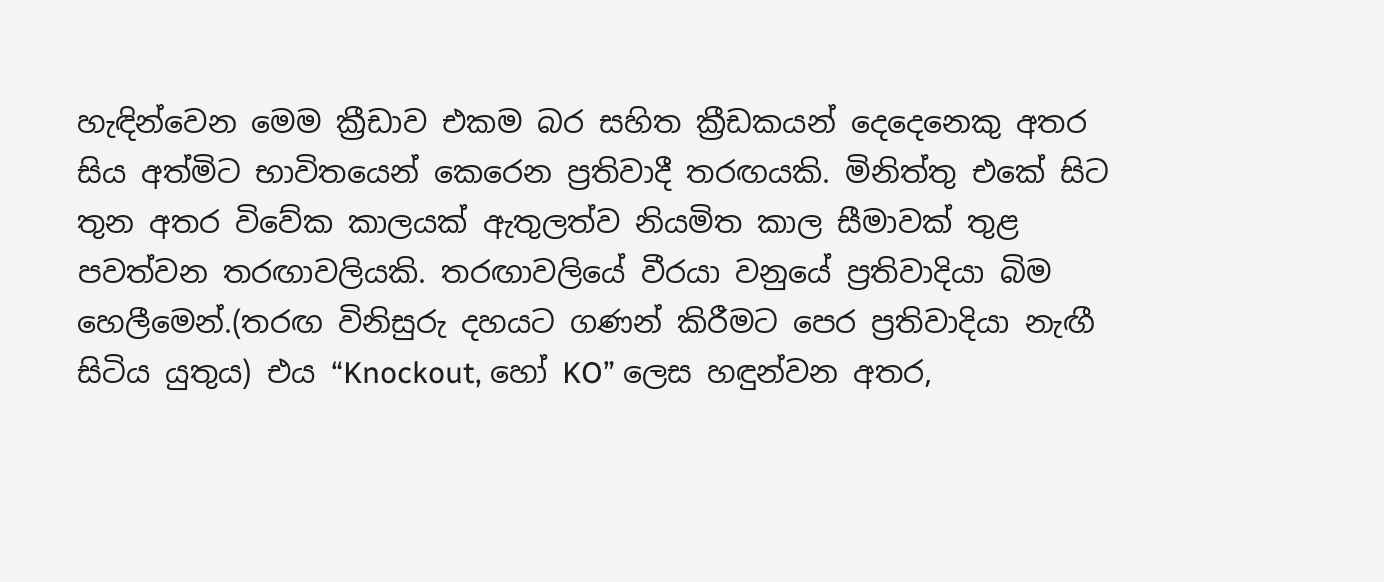හැඳින්වෙන මෙම ක්‍රීඩාව එකම බර සහිත ක්‍රීඩකයන් දෙදෙනෙකු අතර සිය අත්මිට භාවිතයෙන් කෙරෙන ප්‍රතිවාදී තරඟයකි. මිනිත්තු එකේ සිට තුන අතර විවේක කාලයක් ඇතුලත්ව නියමිත කාල සීමාවක් තුළ පවත්වන තරඟාවලියකි. තරඟාවලියේ වීරයා වනුයේ ප්‍රතිවාදියා බිම හෙලීමෙන්.(තරඟ විනිසුරු දහයට ගණන් කිරීමට පෙර ප්‍රතිවාදියා නැඟී සිටිය යුතුය) එය “Knockout, හෝ KO” ලෙස හඳුන්වන අතර,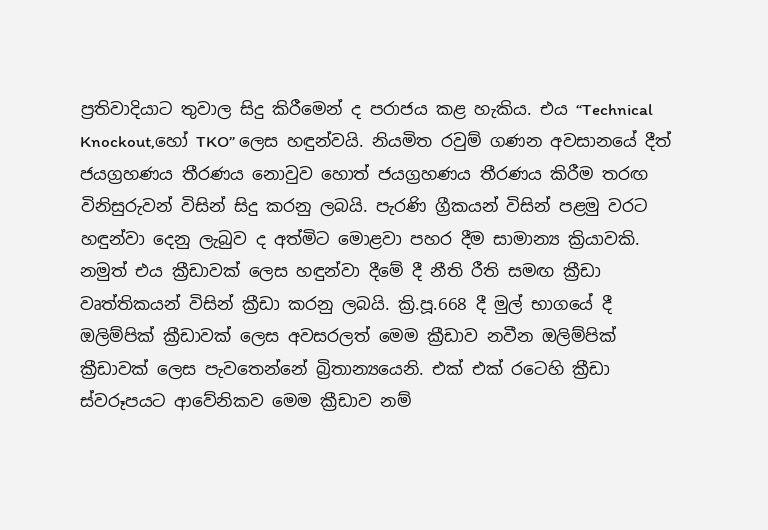ප්‍රතිවාදියාට තුවාල සිදු කිරීමෙන් ද පරාජය කළ හැකිය. එය “Technical Knockout,හෝ TKO” ලෙස හඳුන්වයි. නියමිත රවුම් ගණන අවසානයේ දීත් ජයග්‍රහණය තීරණය නොවුව හොත් ජයග්‍රහණය තීරණය කිරීම තරඟ විනිසුරුවන් විසින් සිදු කරනු ලබයි. පැරණි ග්‍රීකයන් විසින් පළමු වරට හඳුන්වා දෙනු ලැබුව ද අත්මිට මොළවා පහර දීම සාමාන්‍ය ක්‍රියාවකි. නමුත් එය ක්‍රීඩාවක් ලෙස හඳුන්වා ‍දීමේ දී නීති රීති සමඟ ක්‍රීඩා වෘත්තිකයන් විසින් ක්‍රීඩා කරනු ලබයි. ක්‍රි.පූ.668 දී මුල් භාගයේ දී ඔලිම්පික් ක්‍රීඩාවක් ලෙස අවසරලත් මෙම ක්‍රීඩාව නවීන ඔලිම්පික් ක්‍රීඩාවක් ලෙස පැවතෙන්නේ බ්‍රිතාන්‍යයෙනි. එක් එක් රටෙහි ක්‍රීඩා ස්වරූපයට ආවේනිකව මෙම ක්‍රීඩාව නම්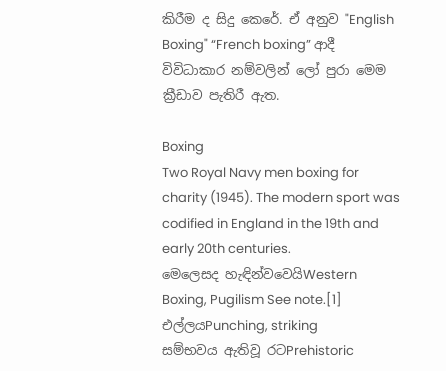කිරීම ද සිදු කෙරේ. ඒ අනුව "English Boxing" “French boxing” ආදී විවිධාකාර නම්වලින් ලෝ පුරා මෙම ක්‍රීඩාව පැතිරී ඇත.

Boxing
Two Royal Navy men boxing for charity (1945). The modern sport was codified in England in the 19th and early 20th centuries.
මෙලෙසද හැඳින්වවෙයිWestern Boxing, Pugilism See note.[1]
එල්ලයPunching, striking
සම්භවය ඇතිවූ රටPrehistoric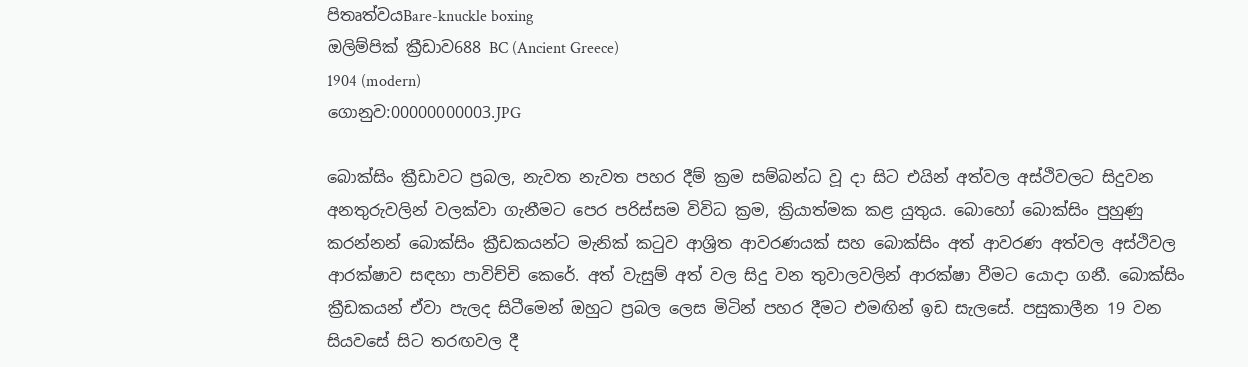පිතෘත්වයBare-knuckle boxing
ඔලිම්පික් ක්‍රීඩාව688 BC (Ancient Greece)
1904 (modern)
ගොනුව:00000000003.JPG

බොක්සිං ක්‍රීඩාවට ප්‍රබල, නැවත නැවත පහර දීම් ක්‍රම සම්බන්ධ වූ දා සිට එයින් අත්වල අස්ථිවලට සිදුවන අනතුරුවලින් වලක්වා ගැනීමට පෙර පරිස්සම විවිධ ක්‍රම, ක්‍රියාත්මක කළ යුතුය. බොහෝ බොක්සිං පුහුණු කරන්නන් බොක්සිං ක්‍රීඩකයන්ට මැනික් කටුව ආශ්‍රිත ආවරණයක් සහ බොක්සිං අත් ආවරණ අත්වල අස්ථිවල ආරක්ෂාව සඳහා පාවිච්චි කෙරේ. අත් වැසුම් අත් වල සිදු වන තුවාලවලින් ආරක්ෂා වීමට යොදා ගනී. බොක්සිං ක්‍රීඩකයන් ඒවා පැලද සිටීමෙන් ඔහුට ප්‍රබල ලෙස මිටින් පහර දීමට එමඟින් ඉඩ සැලසේ. පසුකාලීන 19 වන සියවසේ සිට තරඟවල දී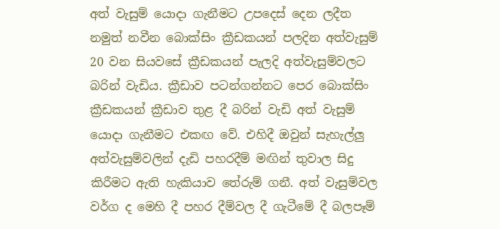අත් වැසුම් යොදා ගැනීමට උපදෙස් දෙන ලදීත නමුත් නවීන බොක්සිං ක්‍රීඩකයන් පලදින අත්වැසුම් 20 වන සියවසේ ක්‍රීඩකයන් පැලදි අත්වැසුම්වලට බරින් වැඩිය. ක්‍රීඩාව පටන්ගන්නට පෙර බොක්සිං ක්‍රීඩකයන් ක්‍රීඩාව තුළ දී බරින් වැඩි අත් වැසුම් යොදා ගැනීමට එකඟ වේ. එහිදී ඔවුන් සැහැල්ලු අත්වැසුම්වලින් දැඩි පහරදීම් මඟින් තුවාල සිදු කිරීමට ඇති හැකියාව තේරුම් ගනී. අත් වැසුම්වල වර්ග ද මෙහි දී පහර දීම්වල දී ගැටීමේ දී බලපෑම්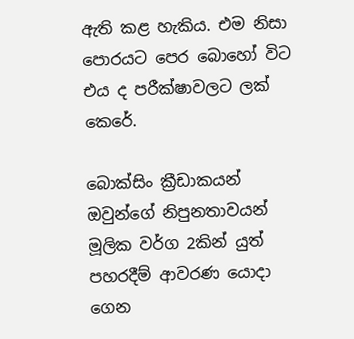ඇති කළ හැකිය. එම නිසා පොරයට පෙර බොහෝ විට එය ද පරීක්ෂාවලට ලක් කෙරේ.

බොක්සිං ක්‍රීඩාකයන් ඔවුන්ගේ නිපුනතාවයන් මූලික වර්ග 2කින් යුත් පහරදීම් ආවරණ යොදා ගෙන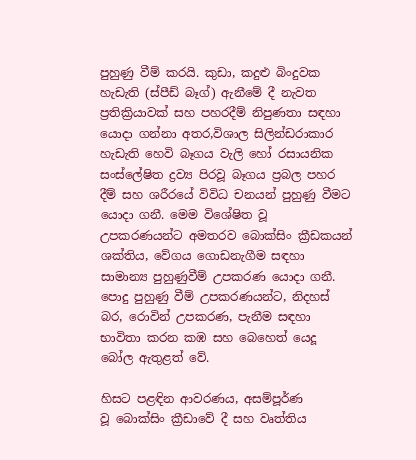පුහුණු වීම් කරයි. කුඩා, කදුළු බිංදුවක හැඩැති (ස්පීඩ් බෑග්) ඇනීමේ දී නැවත ප්‍රතික්‍රියාවක් සහ පහරදීම් නිපුණතා සඳහා යොදා ගන්නා අතර,විශාල සිලින්ඩරාකාර හැඩැති හෙවි බෑගය වැලි හෝ රසායනික සංස්ලේෂිත ද්‍රව්‍ය පිරවූ බෑගය ප්‍රබල පහර දීම් සහ ශරීරයේ විවිධ චනයන් පුහුණු වීමට යොදා ගනී. මෙම විශේෂිත වූ උපකරණයන්ට අමතරව බොක්සිං ක්‍රීඩකයන් ශක්තිය, වේගය ගොඩනැගීම සඳහා සාමාන්‍ය පුහුණුවීම් උපකරණ යොදා ගනී. පොදු පුහුණු වීම් උපකරණයන්ට, නිදහස් බර, රොවින් උපකරණ, පැනීම සඳහා භාවිතා කරන කඹ සහ බෙහෙත් යෙදූ බෝල ඇතුළත් වේ.

හිසට පළඳින ආවරණය, අසම්පූර්ණ වූ ‍බොක්සිං ක්‍රීඩාවේ දී සහ වෘත්තිය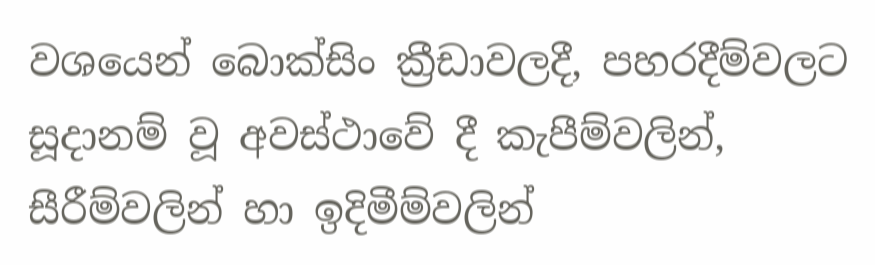වශයෙන් ‍බොක්සිං ක්‍රීඩාවලදී, පහරදීම්වලට සූදානම් වූ අවස්ථාවේ දී කැපීම්වලින්, සීරීම්වලින් හා ඉදිමීම්වලින්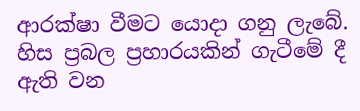ආරක්ෂා වීමට යොදා ගනු ලැබේ. හිස ප්‍රබල ප්‍රහාරයකින් ගැටීමේ දී ඇති වන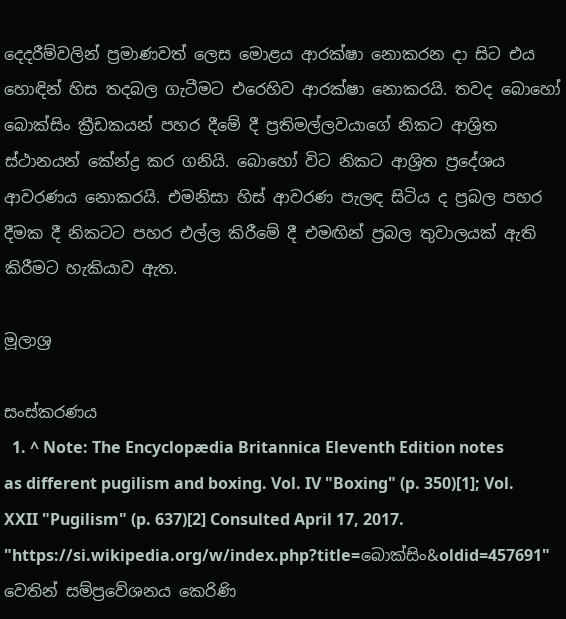දෙ‍දරීම්වලින් ප්‍රමාණවත් ලෙස මොළය ආරක්ෂා නොකරන දා සිට එය හොඳින් හිස තදබල ගැටීමට එරෙහිව ආරක්ෂා නොකරයි. තවද බොහෝ බොක්සිං ක්‍රීඩකයන් පහර දීමේ දී ප්‍රතිමල්ලවයා‍ගේ නිකට ආශ්‍රිත ස්ථානයන් කේන්ද්‍ර කර ගනියි. බොහෝ විට නිකට ආශ්‍රිත ප්‍රදේශය ආවරණය නොකරයි. එමනිසා හිස් ආවරණ පැලඳ සිටිය ද ප්‍රබල පහර දීමක දී නිකටට පහර එල්ල කිරී‍මේ දී එමඟින් ප්‍රබල තුවාලයක් ඇති කිරීමට හැකියාව ඇත.

මූලාශ්‍ර

සංස්කරණය
  1. ^ Note: The Encyclopædia Britannica Eleventh Edition notes as different pugilism and boxing. Vol. IV "Boxing" (p. 350)[1]; Vol. XXII "Pugilism" (p. 637)[2] Consulted April 17, 2017.
"https://si.wikipedia.org/w/index.php?title=බොක්සිං&oldid=457691" වෙතින් සම්ප්‍රවේශනය කෙරිණි